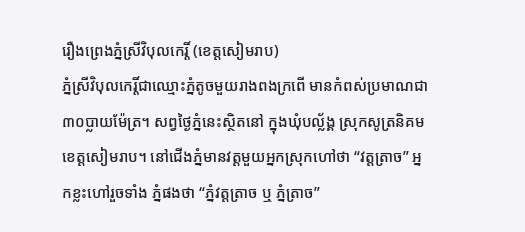រឿងព្រេងភ្នំស្រីវិបុលកេរ្តិ៍ (ខេត្តសៀមរាប)
ភ្នំស្រីវិបុលកេរ្តិ៍ជាឈ្មោះភ្នំតូចមួយរាងពងក្រពើ មានកំពស់ប្រមាណជា៣០ប្លាយម៉ែត្រ។ សព្វថ្ងៃភ្នំនេះស្ថិតនៅ ក្នុងឃុំបល្ល័ង្គ ស្រុកសូត្រនិគម ខេត្តសៀមរាប។ នៅជើងភ្នំមានវត្តមួយអ្នកស្រុកហៅថា “វត្តត្រាច” អ្នកខ្លះហៅរួចទាំង ភ្នំផងថា “ភ្នំវត្តត្រាច ឬ ភ្នំត្រាច”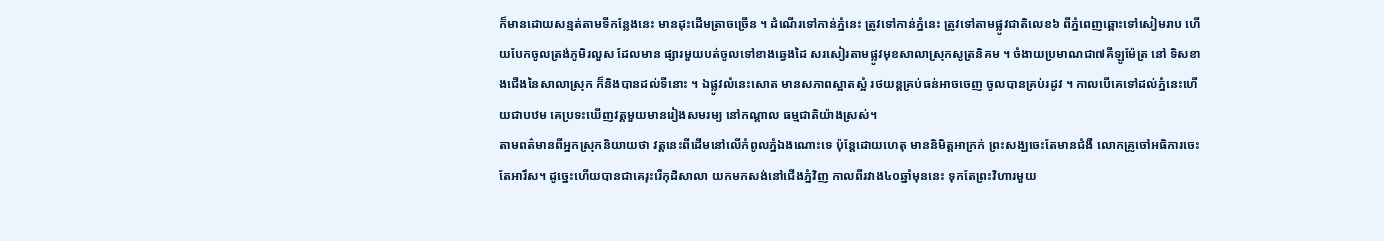ក៏មានដោយសន្មត់តាមទីកន្លែងនេះ មានដុះដើមត្រាចច្រើន ។ ដំណើរទៅកាន់ភ្នំនេះ ត្រូវទៅកាន់ភ្នំនេះ ត្រូវទៅតាមផ្លូវជាតិលេខ៦ ពីភ្នំពេញឆ្ពោះទៅសៀមរាប ហើយបែកចូលត្រង់ភូមិរលួស ដែលមាន ផ្សារមួយបត់ចូលទៅខាងឆ្វេងដៃ សរសៀរតាមផ្លូវមុខសាលាស្រុកសូត្រនិគម ។ ចំងាយប្រមាណជា៧គីឡូម៉ែត្រ នៅ ទិសខាងជើងនៃសាលាស្រុក ក៏និងបានដល់ទីនោះ ។ ឯផ្លូវលំនេះសោត មានសភាពស្អាតស្អំ រថយន្តគ្រប់ធន់អាចចេញ ចូលបានគ្រប់រដូវ ។ កាលបើគេទៅដល់ភ្នំនេះហើយជាបឋម គេប្រទះឃើញវត្តមួយមានរៀងសមរម្យ នៅកណ្តាល ធម្មជាតិយ៉ាងស្រស់។
តាមពត៌មានពីអ្នកស្រុកនិយាយថា វត្តនេះពីដើមនៅលើកំពូលភ្នំឯងណោះទេ ប៉ុន្តែដោយហេតុ មាននិមិត្តអាក្រក់ ព្រះសង្ឃចេះតែមានជំងឺ លោកគ្រូចៅអធិការចេះតែអារឹស។ ដូច្នេះហើយបានជាគេរុះរើកុដិសាលា យកមកសង់នៅជើងភ្នំវិញ កាលពីរវាង៤០ឆ្នាំមុននេះ ទុកតែព្រះវិហារមួយ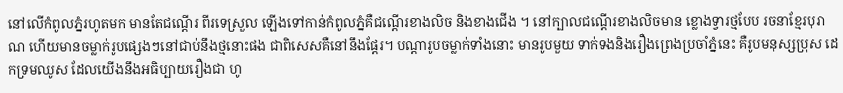នៅលើកំពូលភ្នំរហូតមក មានតែជណ្តើរ ពីរទេស្រួល ឡើងទៅកាន់កំពូលភ្នំគឺជណ្តើរខាងលិច និងខាងជើង ។ នៅក្បាលជណ្តើរខាងលិចមាន ខ្លោងទ្វារថ្មបែប រចនាខ្មែរបុរាណ ហើយមានចម្លាក់រូបផ្សេងៗនៅជាប់នឹងថ្មនោះផង ជាពិសេសគឺនៅនឹងផ្តែរ។ បណ្តារូបចម្លាក់ទាំងនោះ មានរូបមួយ ទាក់ទងនិងរឿងព្រេងប្រចាំភ្នំនេះ គឺរូបមនុស្សប្រុស ដេកទ្រមឈូស ដែលយើងនឹងអធិប្បាយរឿងជា ហូ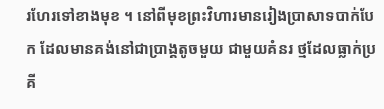រហែរទៅខាងមុខ ។ នៅពីមុខព្រះវិហារមានរៀងប្រាសាទបាក់បែក ដែលមានគង់នៅជាប្រាង្គតូចមួយ ជាមួយគំនរ ថ្មដែលធ្លាក់ប្រគី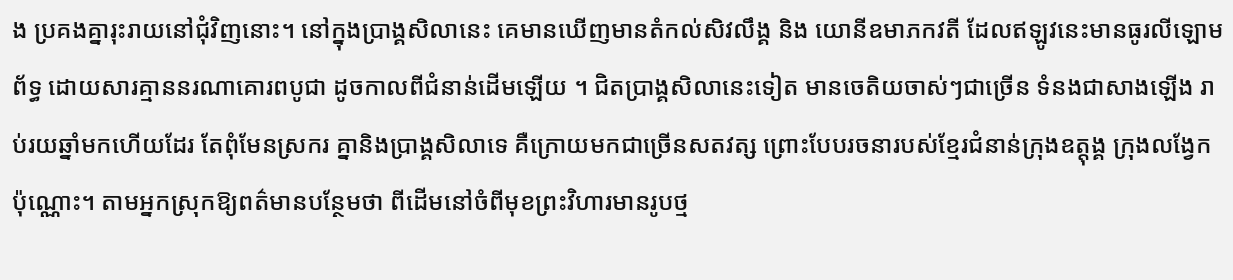ង ប្រគងគ្នារុះរាយនៅជុំវិញនោះ។ នៅក្នុងប្រាង្គសិលានេះ គេមានឃើញមានតំកល់សិវលឹង្គ និង យោនីឧមាភកវតី ដែលឥឡូវនេះមានធូរលីឡោមព័ទ្ធ ដោយសារគ្មាននរណាគោរពបូជា ដូចកាលពីជំនាន់ដើមឡើយ ។ ជិតប្រាង្គសិលានេះទៀត មានចេតិយចាស់ៗជាច្រើន ទំនងជាសាងឡើង រាប់រយឆ្នាំមកហើយដែរ តែពុំមែនស្រករ គ្នានិងប្រាង្គសិលាទេ គឺក្រោយមកជាច្រើនសតវត្ស ព្រោះបែបរចនារបស់ខ្មែរជំនាន់ក្រុងឧត្តុង្គ ក្រុងលង្វែកប៉ុណ្ណោះ។ តាមអ្នកស្រុកឱ្យពត៌មានបន្ថែមថា ពីដើមនៅចំពីមុខព្រះវិហារមានរូបថ្ម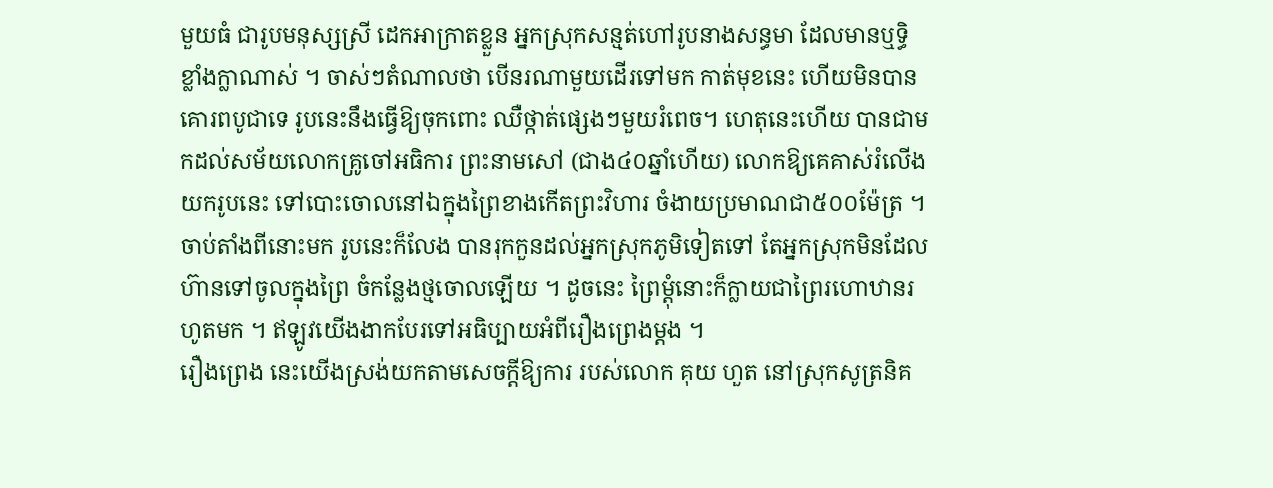មួយធំ ជារូបមនុស្សស្រី ដេកអាក្រាតខ្លួន អ្នកស្រុកសន្មត់ហៅរូបនាងសន្ធមា ដែលមានឬទ្ធិខ្លាំងក្លាណាស់ ។ ចាស់ៗតំណាលថា បើនរណាមួយដើរទៅមក កាត់មុខនេះ ហើយមិនបានគោរពបូជាទេ រូបនេះនឹងធ្វើឱ្យចុកពោះ ឈឺថ្កាត់ផ្សេងៗមួយរំពេច។ ហេតុនេះហើយ បានជាមកដល់សម័យលោកគ្រូចៅអធិការ ព្រះនាមសៅ (ជាង៤០ឆ្នាំហើយ) លោកឱ្យគេគាស់រំលើងយករូបនេះ ទៅបោះចោលនៅឯក្នុងព្រៃខាងកើតព្រះវិហារ ចំងាយប្រមាណជា៥០០ម៉ែត្រ ។ ចាប់តាំងពីនោះមក រូបនេះក៏លែង បានរុកកួនដល់អ្នកស្រុកភូមិទៀតទៅ តែអ្នកស្រុកមិនដែលហ៊ានទៅចូលក្នុងព្រៃ ចំកន្លែងថ្មចោលឡើយ ។ ដូចនេះ ព្រៃម្តុំនោះក៏ក្លាយជាព្រៃរហោឋានរហូតមក ។ ឥឡូវយើងងាកបែរទៅអធិប្បាយអំពីរឿងព្រេងម្តង ។
រឿងព្រេង នេះយើងស្រង់យកតាមសេចក្តីឱ្យការ របស់លោក គុយ ហួត នៅស្រុកសូត្រនិគ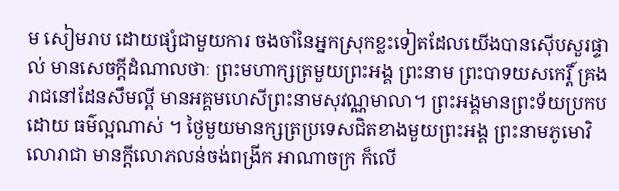ម សៀមរាប ដោយផ្សំជាមួយការ ចងចាំនៃអ្នកស្រុកខ្លះទៀតដែលយើងបានស៊ើបសួរផ្ទាល់ មានសេចក្តីដំណាលថាៈ ព្រះមហាក្សត្រមួយព្រះអង្គ ព្រះនាម ព្រះបាទយសកេរ្តិ៍ គ្រងរាជនៅដែនសឹមល្ពី មានអគ្គមហេសីព្រះនាមសុវណ្ណមាលា។ ព្រះអង្គមានព្រះទ័យប្រកបដោយ ធម៌ល្អណាស់ ។ ថ្ងៃមួយមានក្សត្រប្រទេសជិតខាងមួយព្រះអង្គ ព្រះនាមភូមោវិលោរាជា មានក្តីលោភលន់ចង់ពង្រីក អាណាចក្រ ក៏លើ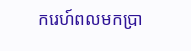ករេហ៍ពលមកប្រា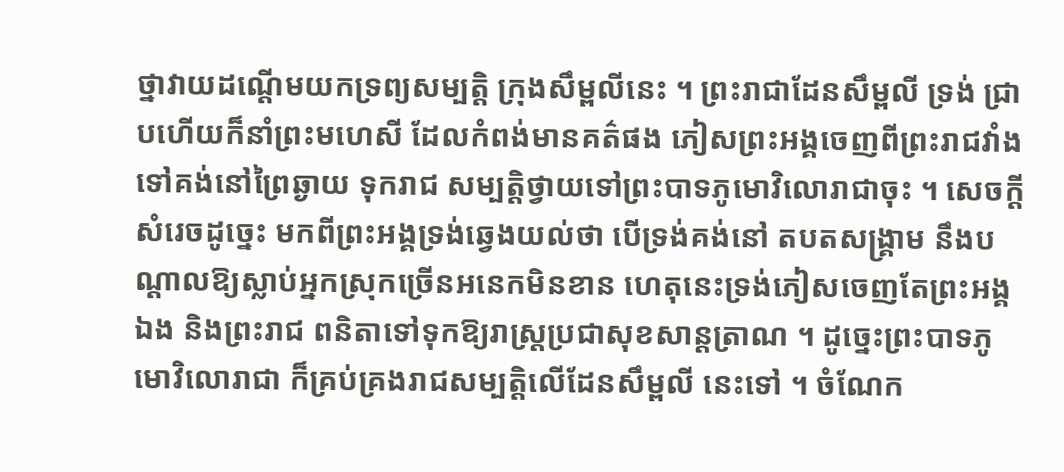ថ្នាវាយដណ្តើមយកទ្រព្យសម្បត្តិ ក្រុងសឹម្ពលីនេះ ។ ព្រះរាជាដែនសឹម្ពលី ទ្រង់ ជ្រាបហើយក៏នាំព្រះមហេសី ដែលកំពង់មានគត៌ផង ភៀសព្រះអង្គចេញពីព្រះរាជវាំងទៅគង់នៅព្រៃឆ្ងាយ ទុករាជ សម្បត្តិថ្វាយទៅព្រះបាទភូមោវិលោរាជាចុះ ។ សេចក្តីសំរេចដូច្នេះ មកពីព្រះអង្គទ្រង់ឆ្វេងយល់ថា បើទ្រង់គង់នៅ តបតសង្គ្រាម នឹងបណ្តាលឱ្យស្លាប់អ្នកស្រុកច្រើនអនេកមិនខាន ហេតុនេះទ្រង់ភៀសចេញតែព្រះអង្គឯង និងព្រះរាជ ពនិតាទៅទុកឱ្យរាស្ត្រប្រជាសុខសាន្តត្រាណ ។ ដូច្នេះព្រះបាទភូមោវិលោរាជា ក៏គ្រប់គ្រងរាជសម្បត្តិលើដែនសឹម្ពលី នេះទៅ ។ ចំណែក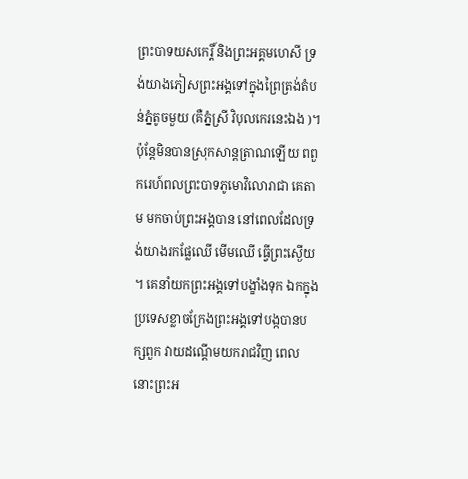ព្រះបាទយសកេរ្តិ៍ និងព្រះអគ្គមហេសី ទ្រង់យាងភៀសព្រះអង្គទៅក្នុងព្រៃត្រង់តំបន់ភ្នំតូចមួយ (គឺភ្នំស្រី វិបុលកេរនេះឯង )។ ប៉ុន្តែមិនបានស្រុកសាន្តត្រាណឡើយ ពពួករេហ៍ពលព្រះបាទភូមោវិលោរាជា គេតាម មកចាប់ព្រះអង្គបាន នៅពេលដែលទ្រង់យាងរកផ្លែឈើ មើមឈើ ធ្វើព្រះស្ងើយ ។ គេនាំយកព្រះអង្គទៅបង្ខាំងទុក ឯកក្នុងប្រទេសខ្លាចក្រែងព្រះអង្គទៅបង្កបានបក្សពួក វាយដណ្តើមយករាជវិញ ពេលនោះព្រះអ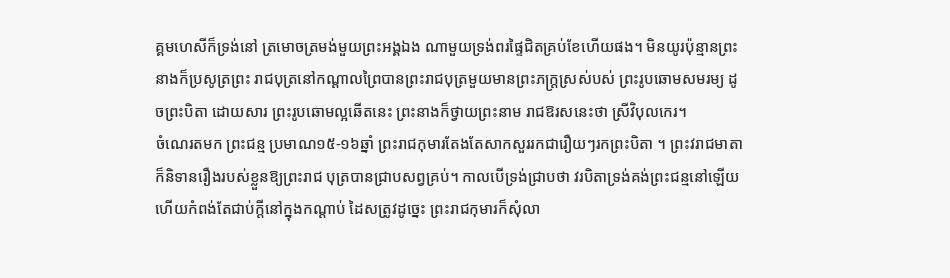គ្គមហេសីក៏ទ្រង់នៅ ត្រមោចត្រមង់មួយព្រះអង្គឯង ណាមួយទ្រង់ពរផ្ទៃជិតគ្រប់ខែហើយផង។ មិនយូរប៉ុន្មានព្រះនាងក៏ប្រសូត្រព្រះ រាជបុត្រនៅកណ្តាលព្រៃបានព្រះរាជបុត្រមួយមានព្រះភក្ត្រស្រស់បស់ ព្រះរូបឆោមសមរម្យ ដូចព្រះបិតា ដោយសារ ព្រះរូបឆោមល្អឆើតនេះ ព្រះនាងក៏ថ្វាយព្រះនាម រាជឱរសនេះថា ស្រីវិបុលកេរ។
ចំណេរតមក ព្រះជន្ម ប្រមាណ១៥-១៦ឆ្នាំ ព្រះរាជកុមារតែងតែសាកសួររកជារឿយៗរកព្រះបិតា ។ ព្រះវរាជមាតា ក៏និទានរឿងរបស់ខ្លួនឱ្យព្រះរាជ បុត្របានជ្រាបសព្វគ្រប់។ កាលបើទ្រង់ជ្រាបថា វរបិតាទ្រង់គង់ព្រះជន្មនៅឡើយ ហើយកំពង់តែជាប់ក្តីនៅក្នុងកណ្តាប់ ដៃសត្រូវដូច្នេះ ព្រះរាជកុមារក៏សុំលា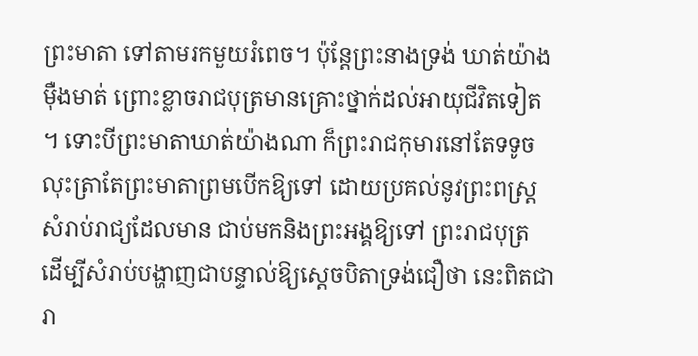ព្រះមាតា ទៅតាមរកមួយរំពេច។ ប៉ុន្តែព្រះនាងទ្រង់ ឃាត់យ៉ាងម៉ឺងមាត់ ព្រោះខ្លាចរាជបុត្រមានគ្រោះថ្នាក់ដល់អាយុជីវិតទៀត ។ ទោះបីព្រះមាតាឃាត់យ៉ាងណា ក៏ព្រះរាជកុមារនៅតែទទូច លុះត្រាតែព្រះមាតាព្រមបើកឱ្យទៅ ដោយប្រគល់នូវព្រះពស្ត្រ សំរាប់រាជ្យដែលមាន ជាប់មកនិងព្រះអង្គឱ្យទៅ ព្រះរាជបុត្រ ដើម្បីសំរាប់បង្ហាញជាបន្ទាល់ឱ្យស្តេចបិតាទ្រង់ជឿថា នេះពិតជារា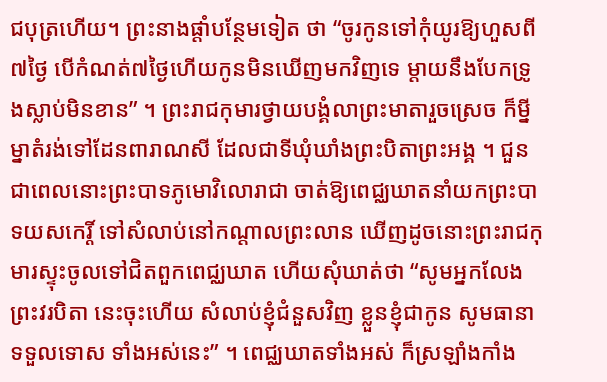ជបុត្រហើយ។ ព្រះនាងផ្តាំបន្ថែមទៀត ថា “ចូរកូនទៅកុំយូរឱ្យហួសពី៧ថ្ងៃ បើកំណត់៧ថ្ងៃហើយកូនមិនឃើញមកវិញទេ ម្តាយនឹងបែកទ្រូងស្លាប់មិនខាន” ។ ព្រះរាជកុមារថ្វាយបង្គំលាព្រះមាតារួចស្រេច ក៏ម្នីម្នាតំរង់ទៅដែនពារាណសី ដែលជាទីឃុំឃាំងព្រះបិតាព្រះអង្គ ។ ជួនជាពេលនោះព្រះបាទភូមោវិលោរាជា ចាត់ឱ្យពេជ្ឈឃាតនាំយកព្រះបាទយសកេរ្តិ៍ ទៅសំលាប់នៅកណ្តាលព្រះលាន ឃើញដូចនោះព្រះរាជកុមារស្ទុះចូលទៅជិតពួកពេជ្ឈឃាត ហើយសុំឃាត់ថា “សូមអ្នកលែងព្រះវរបិតា នេះចុះហើយ សំលាប់ខ្ញុំជំនួសវិញ ខ្លួនខ្ញុំជាកូន សូមធានាទទួលទោស ទាំងអស់នេះ” ។ ពេជ្ឈឃាតទាំងអស់ ក៏ស្រឡាំងកាំង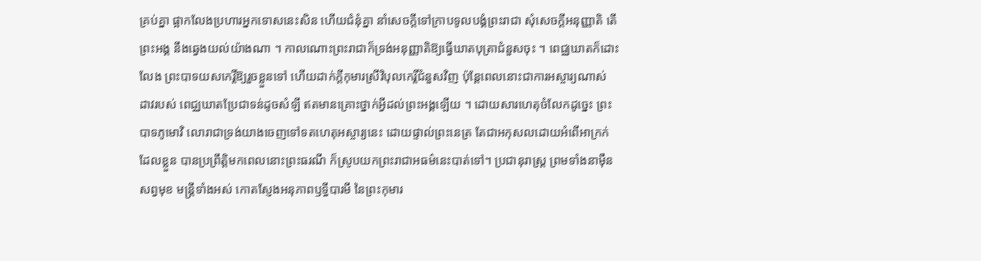គ្រប់គ្នា ផ្អាកលែងប្រហារអ្នកទោសនេះសិន ហើយជំនុំគ្នា នាំសេចក្តីទៅក្រាបទូលបង្គំព្រះរាជា សុំសេចក្តីអនុញ្ញាតិ តើព្រះអង្គ នឹងឆ្វេងយល់យ៉ាងណា ។ កាលណោះព្រះរាជាក៏ទ្រង់អនុញ្ញាតិឱ្យធ្វើឃាតបុត្រាជំនួសចុះ ។ ពេជ្ឈឃាតក៏ដោះលែង ព្រះបាទយសកេរ្តិ៍ឱ្យរួចខ្លួនទៅ ហើយដាក់ក្តីកុមារស្រីវិបុលកេរ្តិ៍ជំនួសវិញ ប៉ុន្តែពេលនោះជាការអស្ចារ្យណាស់ ដាវរបស់ ពេជ្ឈឃាតប្រែជាទន់ដូចសំឡី ឥតមានគ្រោះថ្នាក់អ្វីដល់ព្រះអង្គឡើយ ។ ដោយសារហេតុចំលែកដូច្នេះ ព្រះបាទភូមោវិ លោរាជាទ្រង់យាងចេញទៅទតហេតុអស្ចារ្យនេះ ដោយផ្ទាល់ព្រះនេត្រ តែជាអកុសលដោយអំពើអាក្រក់ ដែលខ្លួន បានប្រព្រឹត្តិមកពេលនោះព្រះធរណី ក៏ស្រូបយកព្រះរាជាអធម៌នេះបាត់ទៅ។ ប្រជានុរាស្ត្រ ព្រមទាំងនាម៉ឺនសព្វមុខ មន្ត្រីទាំងអស់ កោតស្ញែងអនុភាពឫទ្ធីបារមី នៃព្រះកុមារ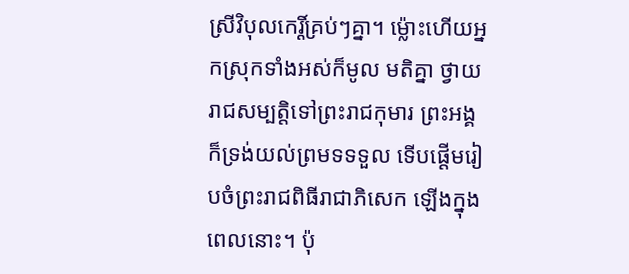ស្រីវិបុលកេរ្តិ៍គ្រប់ៗគ្នា។ ម៉្លោះហើយអ្នកស្រុកទាំងអស់ក៏មូល មតិគ្នា ថ្វាយរាជសម្បត្តិទៅព្រះរាជកុមារ ព្រះអង្គក៏ទ្រង់យល់ព្រមទទទួល ទើបផ្តើមរៀបចំព្រះរាជពិធីរាជាភិសេក ឡើងក្នុងពេលនោះ។ ប៉ុ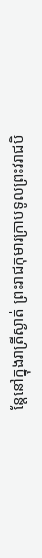ន្តែនៅក្នុងរាត្រីស្ងាត់ ព្រះរាជកុមារក្រាបទូលព្រះវរាជបិ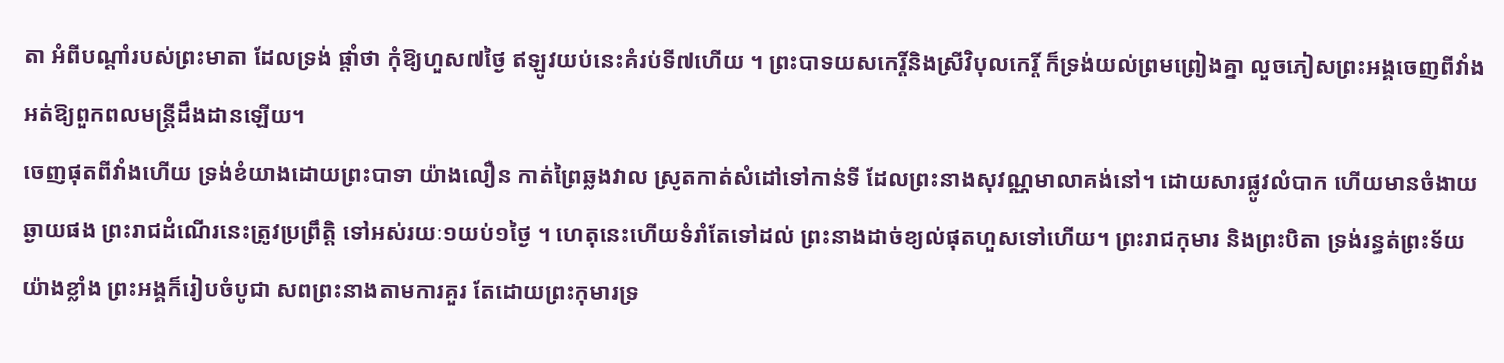តា អំពីបណ្តាំរបស់ព្រះមាតា ដែលទ្រង់ ផ្តាំថា កុំឱ្យហួស៧ថ្ងៃ ឥឡូវយប់នេះគំរប់ទី៧ហើយ ។ ព្រះបាទយសកេរ្តិ៍និងស្រីវិបុលកេរ្តិ៍ ក៏ទ្រង់យល់ព្រមព្រៀងគ្នា លួចភៀសព្រះអង្គចេញពីវាំង អត់ឱ្យពួកពលមន្ត្រីដឹងដានឡើយ។
ចេញផុតពីវាំងហើយ ទ្រង់ខំយាងដោយព្រះបាទា យ៉ាងលឿន កាត់ព្រៃឆ្លងវាល ស្រូតកាត់សំដៅទៅកាន់ទី ដែលព្រះនាងសុវណ្ណមាលាគង់នៅ។ ដោយសារផ្លូវលំបាក ហើយមានចំងាយឆ្ងាយផង ព្រះរាជដំណើរនេះត្រូវប្រព្រឹត្តិ ទៅអស់រយៈ១យប់១ថ្ងៃ ។ ហេតុនេះហើយទំរាំតែទៅដល់ ព្រះនាងដាច់ខ្យល់ផុតហួសទៅហើយ។ ព្រះរាជកុមារ និងព្រះបិតា ទ្រង់រន្ធត់ព្រះទ័យយ៉ាងខ្លាំង ព្រះអង្គក៏រៀបចំបូជា សពព្រះនាងតាមការគួរ តែដោយព្រះកុមារទ្រ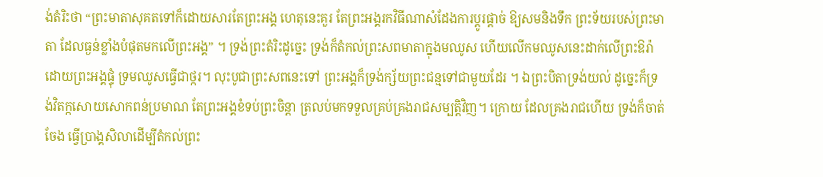ង់តំរិះថា “ព្រះមាតាសុគតទៅក៏ដោយសារតែព្រះអង្គ ហេតុនេះគួរ តែព្រះអង្គរកវិធីណាសំដែងការប្តូរផ្តាច់ ឱ្យសមនិងទឹក ព្រះទ័យរបស់ព្រះមាតា ដែលធ្ងន់ខ្លាំងបំផុតមកលើព្រះអង្គ” ។ ទ្រង់ព្រះតំរិះដូច្នេះ ទ្រង់ក៏តំកល់ព្រះសពមាតាក្នុងមឈូស ហើយលើកមឈូសនេះដាក់លើព្រះឱរ៉ា ដោយព្រះអង្គផ្ទុំ ទ្រមឈូសធ្វើជាថ្ករ។ លុះបូជាព្រះសពនេះទៅ ព្រះអង្គក៏ទ្រង់ក្ស័យព្រះជន្មទៅជាមួយដែរ ។ ឯព្រះបិតាទ្រង់យល់ ដូច្នេះក៏ទ្រង់វិតក្កសោយសោកពន់ប្រមាណ តែព្រះអង្គខំទប់ព្រះចិន្តា ត្រលប់មកទទួលគ្រប់គ្រងរាជសម្បត្តិវិញ។ ក្រោយ ដែលគ្រងរាជហើយ ទ្រង់ក៏ចាត់ចែង ធ្វើប្រាង្គសិលាដើម្បីតំកល់ព្រះ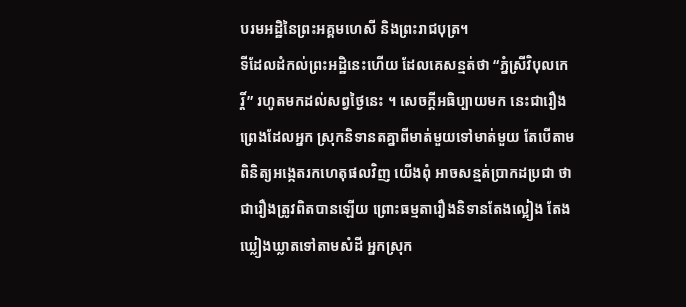បរមអដ្ឋិនៃព្រះអគ្គមហេសី និងព្រះរាជបុត្រ។
ទីដែលដំកល់ព្រះអដ្ឋិនេះហើយ ដែលគេសន្មត់ថា “ភ្នំស្រីវិបុលកេរ្តិ៍” រហូតមកដល់សព្វថ្ងៃនេះ ។ សេចក្តីអធិប្បាយមក នេះជារឿងព្រេងដែលអ្នក ស្រុកនិទានតគ្នាពីមាត់មួយទៅមាត់មួយ តែបើតាមពិនិត្យអង្កេតរកហេតុផលវិញ យើងពុំ អាចសន្មត់ប្រាកដប្រជា ថាជារឿងត្រូវពិតបានឡើយ ព្រោះធម្មតារឿងនិទានតែងល្អៀង តែងឃ្លៀងឃ្លាតទៅតាមសំដី អ្នកស្រុក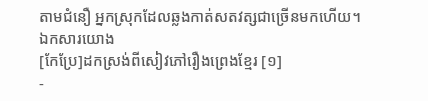តាមជំនឿ អ្នកស្រុកដែលឆ្លងកាត់សតវត្សជាច្រើនមកហើយ។
ឯកសារយោង
[កែប្រែ]ដកស្រង់ពីសៀវភៅរឿងព្រេងខ្មែរ [១]
-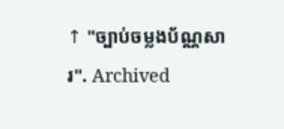↑ "ច្បាប់ចម្លងប័ណ្ណសារ". Archived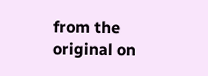from the original on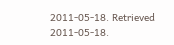2011-05-18. Retrieved 2011-05-18.